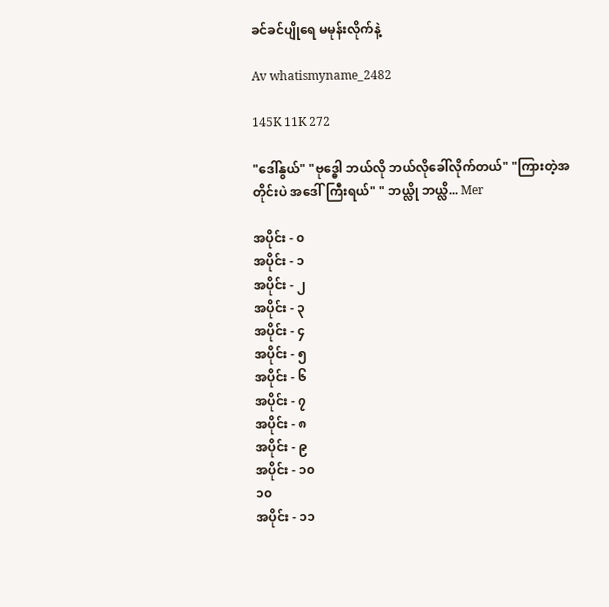ခင်ခင်ပျိုရေ မမုန်းလိုက်နဲ့

Av whatismyname_2482

145K 11K 272

"ဒေါ်နွယ်" "ဗုဒ္ဓေါ ဘယ်လို ဘယ်လိုခေါ်လိုက်တယ်" "ကြားတဲ့အတိုင်းပဲ အဒေါ်ကြီးရယ်" " ဘယ္လို ဘယ္လိ... Mer

အပိုင်း - ၀
အပိုင်း - ၁
အပိုင်း - ၂
အပိုင်း - ၃
အပိုင်း - ၄
အပိုင်း - ၅
အပိုင်း - ၆
အပိုင်း - ၇
အပိုင်း - ၈
အပိုင်း - ၉
အပိုင်း - ၁၀
၁၀
အပိုင်း - ၁၁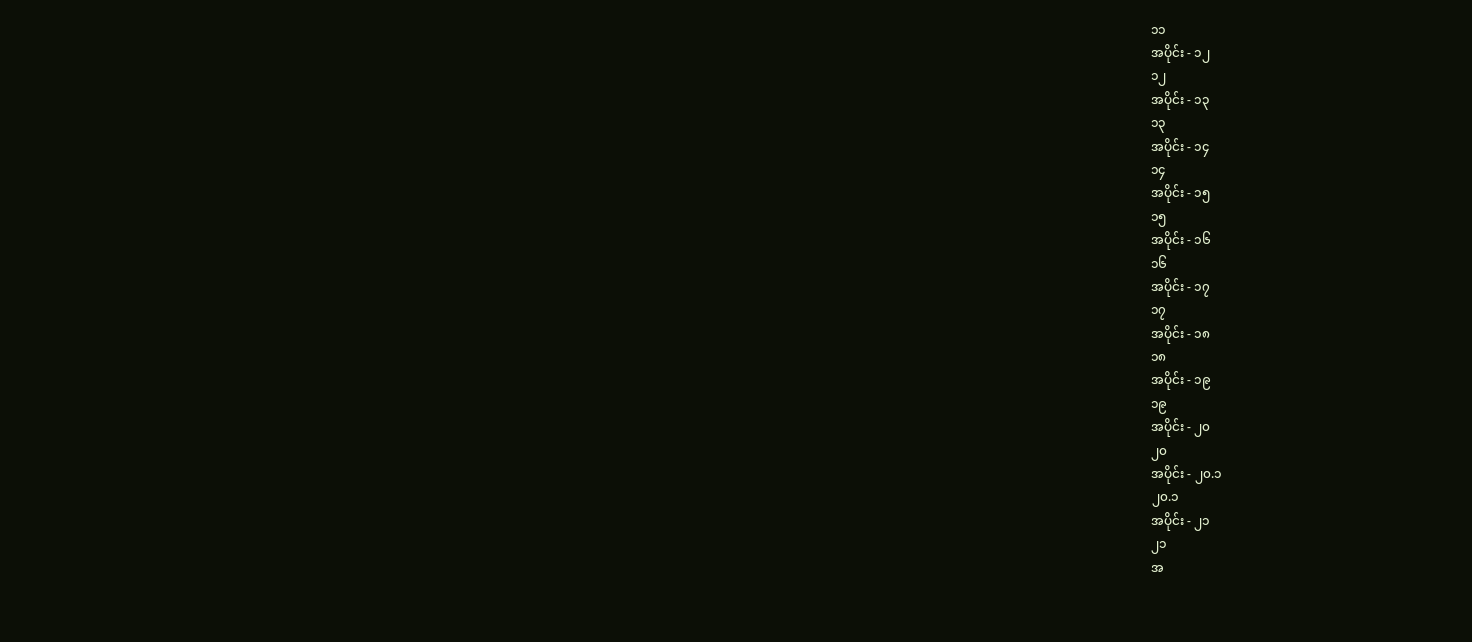၁၁
အပိုင်း - ၁၂
၁၂
အပိုင်း - ၁၃
၁၃
အပိုင်း - ၁၄
၁၄
အပိုင်း - ၁၅
၁၅
အပိုင်း - ၁၆
၁၆
အပိုင်း - ၁၇
၁၇
အပိုင်း - ၁၈
၁၈
အပိုင်း - ၁၉
၁၉
အပိုင်း - ၂၀
၂၀
အပိုင်း - ၂၀.၁
၂၀.၁
အပိုင်း - ၂၁
၂၁
အ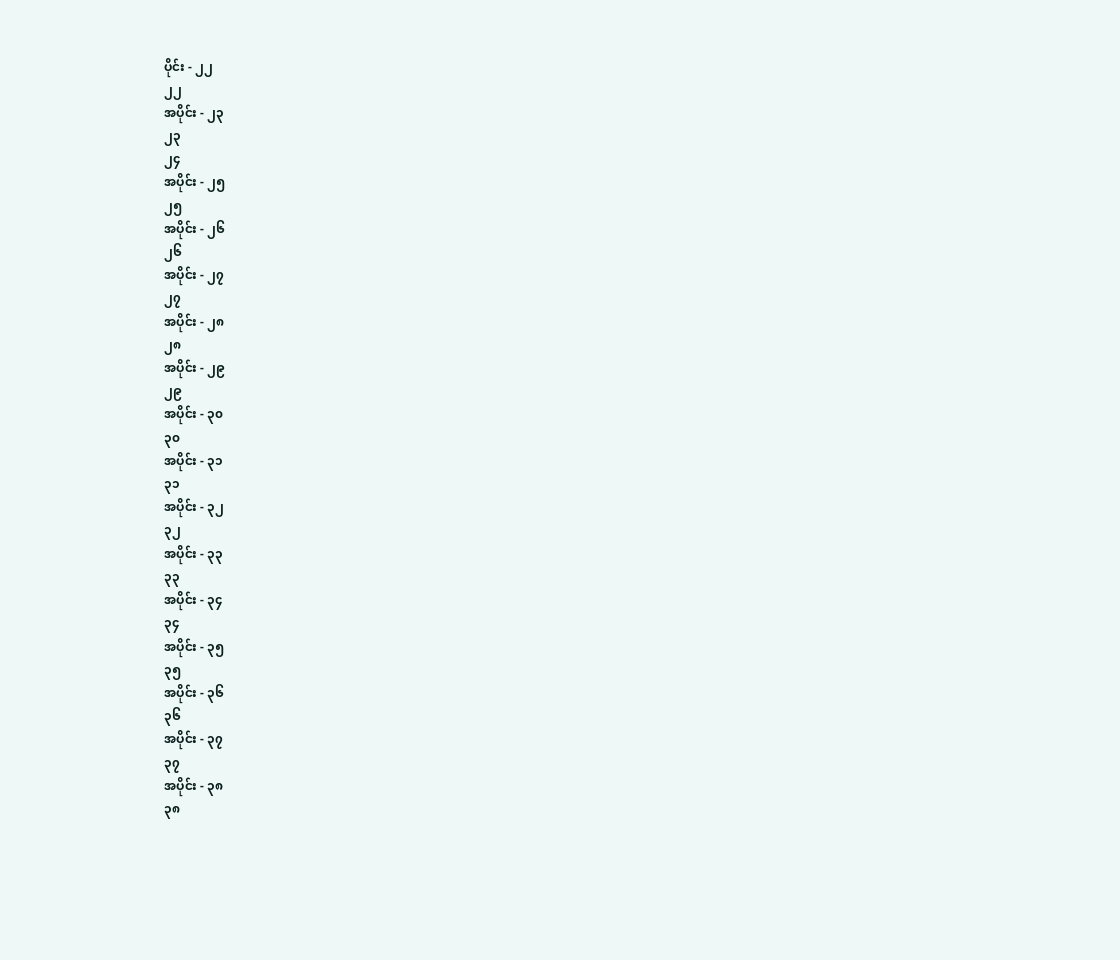ပိုင်း - ၂၂
၂၂
အပိုင်း - ၂၃
၂၃
၂၄
အပိုင်း - ၂၅
၂၅
အပိုင်း - ၂၆
၂၆
အပိုင်း - ၂၇
၂၇
အပိုင်း - ၂၈
၂၈
အပိုင်း - ၂၉
၂၉
အပိုင်း - ၃၀
၃၀
အပိုင်း - ၃၁
၃၁
အပိုင်း - ၃၂
၃‌၂
အပိုင်း - ၃၃
၃၃
အပိုင်း - ၃၄
၃၄
အပိုင်း - ၃၅
၃၅
အပိုင်း - ၃၆
၃၆
အပိုင်း - ၃၇
၃၇
အပိုင်း - ၃၈
၃၈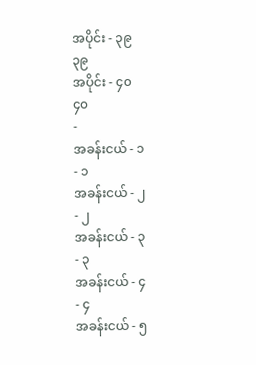အပိုင်း - ၃၉
၃၉
အပိုင်း - ၄၀
၄၀
-
အခန်းငယ် - ၁
- ၁
အခန်းငယ် - ၂
- ၂
အခန်းငယ် - ၃
- ၃
အခန်းငယ် - ၄
- ၄
အခန်းငယ် - ၅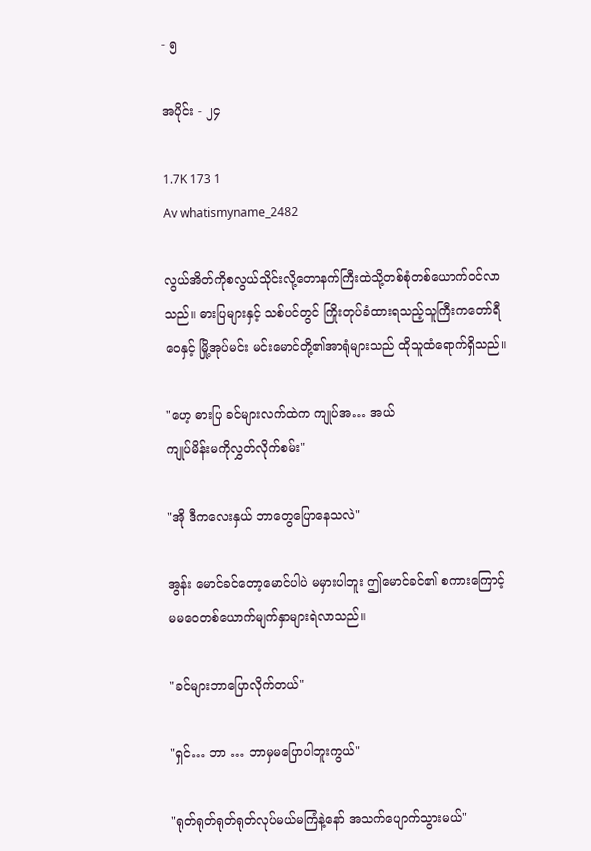- ၅

အပိုင်း - ၂၄

1.7K 173 1
Av whatismyname_2482

လွယ်အိတ်ကိုစလွယ်သိုင်းလို့တောနက်ကြီးထဲသို့တစ်စုံတစ်ယောက်ဝင်လာသည်။ ဓားပြများနှင့် သစ်ပင်တွင် ကြိုးတုပ်ခံထားရသည့်သူကြီးက‌တော်ရီဝေနှင့် မြို့အုပ်မင်း မင်းမောင်တို့၏အာရုံများသည် ထိုသူထံရောက်ရှိသည်။

"ဟေ့ ဓားပြ ခင်များလက်ထဲက ကျုပ်အ… အယ်
ကျုပ်မိန်းမကိုလွှတ်လိုက်စမ်း"

"အို ဒီကလေးနှယ် ဘာတွေပြောနေသလဲ"

အွန်း မောင်ခင်တော့မောင်ပါပဲ မမှားပါဘူး ဤမောင်ခင်၏ စကားကြောင့် မမဝေတစ်ယောက်မျက်နှာများရဲလာသည်။

"ခင်များဘာပြောလိုက်တယ်"

"ရှင်… ဘာ … ဘာမှမပြောပါဘူးကွယ်"

"ရုတ်ရုတ်ရုတ်ရုတ်လုပ်မယ်မကြံနဲ့နော် အသက်ပျောက်သွားမယ်"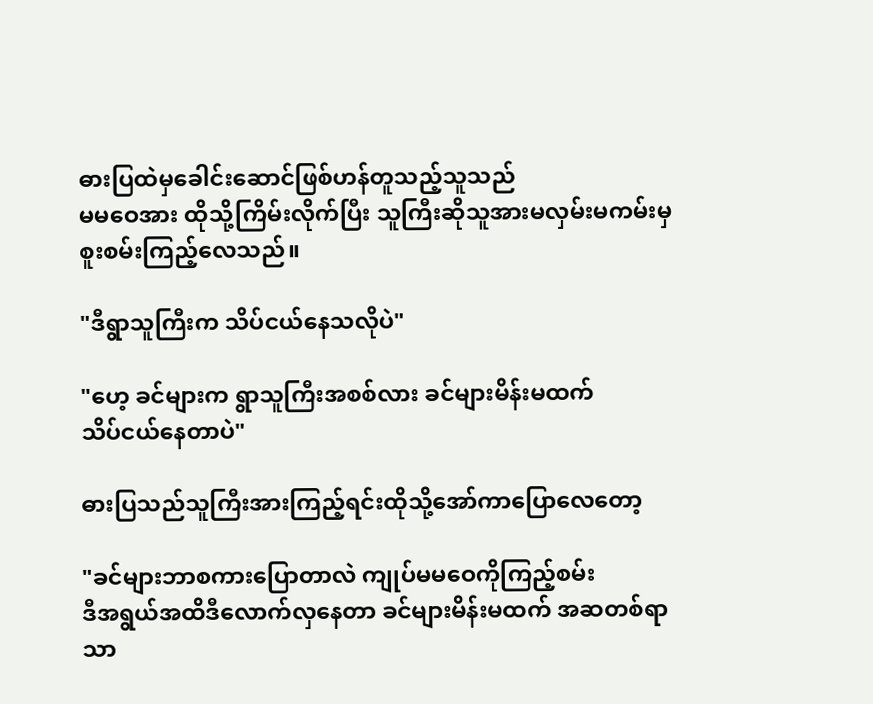ဓားပြထဲမှ‌ခေါင်းဆောင်ဖြစ်ဟန်တူသည့်သူသည်
မမဝေအား ထိုသို့ကြိမ်းလိုက်ပြီး သူကြီးဆိုသူအားမလှမ်းမကမ်းမှ စူးစမ်းကြည့်လေသည်။

"ဒီရွာသူကြီးက သိပ်ငယ်နေသလိုပဲ"

"ဟေ့ ခင်များက ရွာသူကြီးအစစ်လား ခင်များမိန်းမထက်
သိပ်ငယ်နေတာပဲ"

ဓားပြသည်သူကြီးအားကြည့်ရင်းထိုသို့အော်ကာပြောလေတော့

"ခင်များဘာစကားပြောတာလဲ ကျုပ်မမဝေကိုကြည့်စမ်း
ဒီအရွယ်အထိဒီလောက်လှနေတာ ခင်များမိန်းမထက် အဆတစ်ရာသာ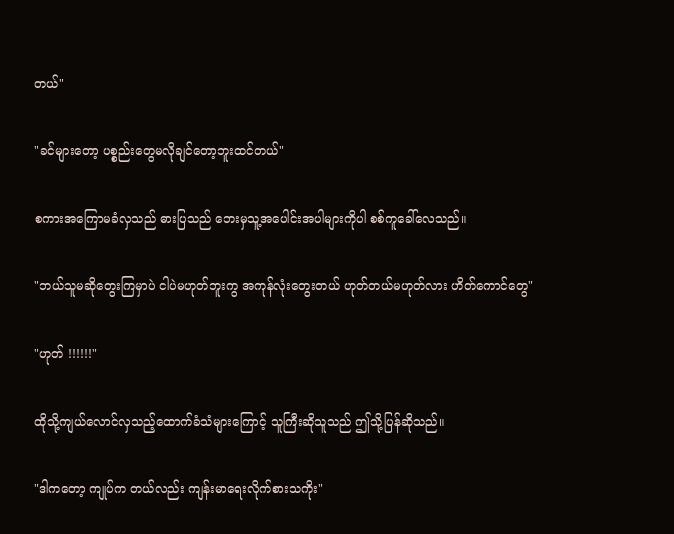တယ်"

"ခင်များတော့ ပစ္စည်းတွေမလိုချင်တော့ဘူးထင်တယ်"

စကားအကြောမခံလှသည် ဓားပြသည် ဘေးမှသူ့အပေါင်းအပါများကိုပါ စစ်ကူခေါ်လေသည်။

"ဘယ်သူမဆိုတွေးကြမှာပဲ ငါပဲမဟုတ်ဘူးကွ အကုန်လုံးတွေးတယ် ဟုတ်တယ်မဟုတ်လား ဟိတ်ကောင်တွေ"

"ဟုတ် !!!!!!"

ထိုသို့ကျယ်လောင်လှသည့်ထောက်ခံသံများကြောင့် သူကြီးဆိုသူသည် ဤသို့ပြန်ဆိုသည်။

"ဒါကတော့ ကျုပ်က တယ်လည်း ကျန်းမာရေးလိုက်စားသကိုး"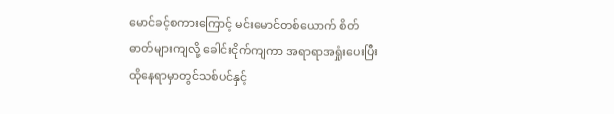မောင်ခင့်စကားကြောင့် မင်းမောင်တစ်ယောက်‌ စိတ်ဓာတ်များကျလို့ ခေါင်းငိုက်ကျကာ အရာရာအရှုံးပေးပြီး
ထိုနေရာမှာတွင်သစ်ပင်နှင့်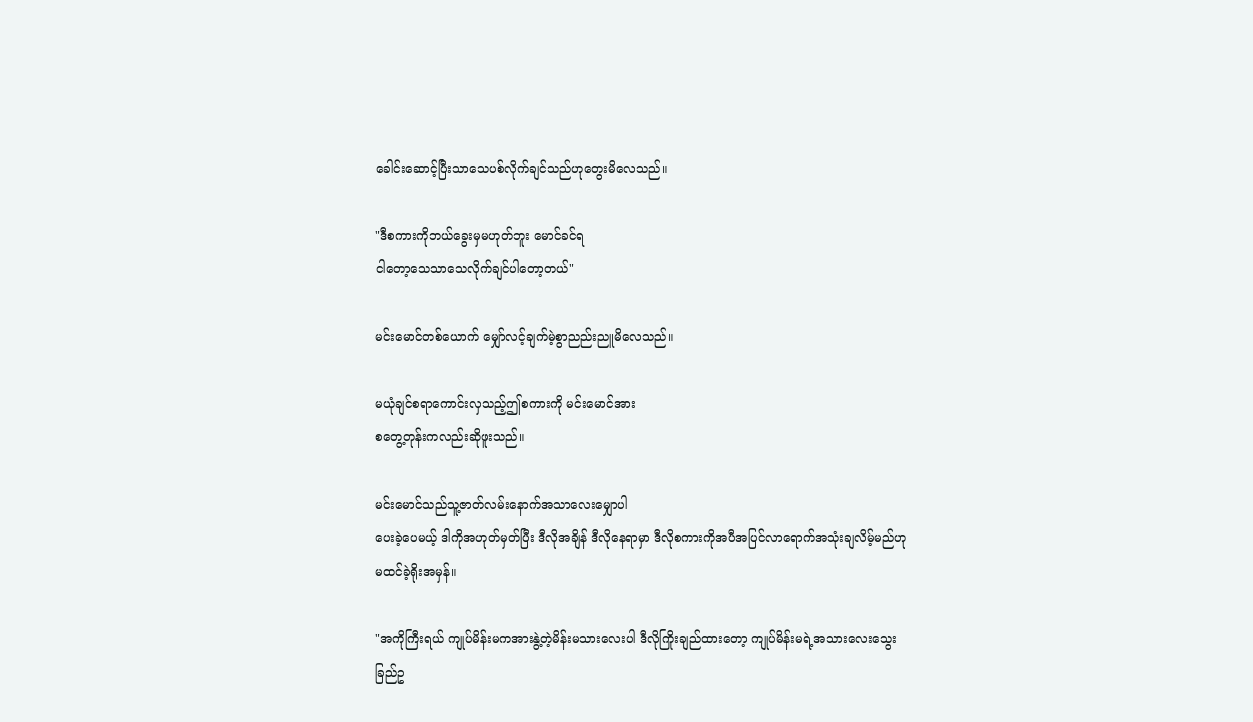ခေါင်းဆောင့်ပြီးသာသေပစ်လိုက်ချင်သည်ဟုတွေးမိလေသည်။

"ဒီစကားကိုဘယ်ခွေးမှမဟုတ်ဘူး မောင်ခင်ရ
ငါတော့သေသာသေလိုက်ချင်ပါတော့တယ်"

မင်းမောင်တစ်ယောက် မျှော်လင့်ချက်မဲ့စွာညည်းညူမိလေသည်။

မယုံချင်စရာကောင်းလှသည့်ဤစကားကို မင်းမောင်အား
စတွေ့တုန်းကလည်းဆိုဖူးသည်။

မင်းမောင်သည်သူ့ဇာတ်လမ်းနောက်အသာလေးမျှောပါ
ပေးခဲ့ပေမယ့် ဒါကိုအဟုတ်မှတ်ပြီး ဒီလိုအချိန် ဒီလိုနေရာမှာ ဒီလိုစကားကိုအပီအပြင်လာရောက်အသုံးချလိမ့်မည်ဟု မထင်ခဲ့ရိုးအမှန်။

"အကိုကြီးရယ် ကျုပ်မိန်းမကအားနွဲ့တဲ့မိန်းမသားလေးပါ ဒီလိုကြိုးချည်ထားတော့ ကျုပ်မိန်းမရဲ့အသားလေးသွေးခြည်ဥ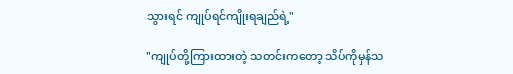သွားရင် ကျုပ်ရင်ကျိုးရချည်ရဲ့"

"ကျုပ်တို့ကြားထားတဲ့ သတင်းကတော့ သိပ်ကိုမှန်သ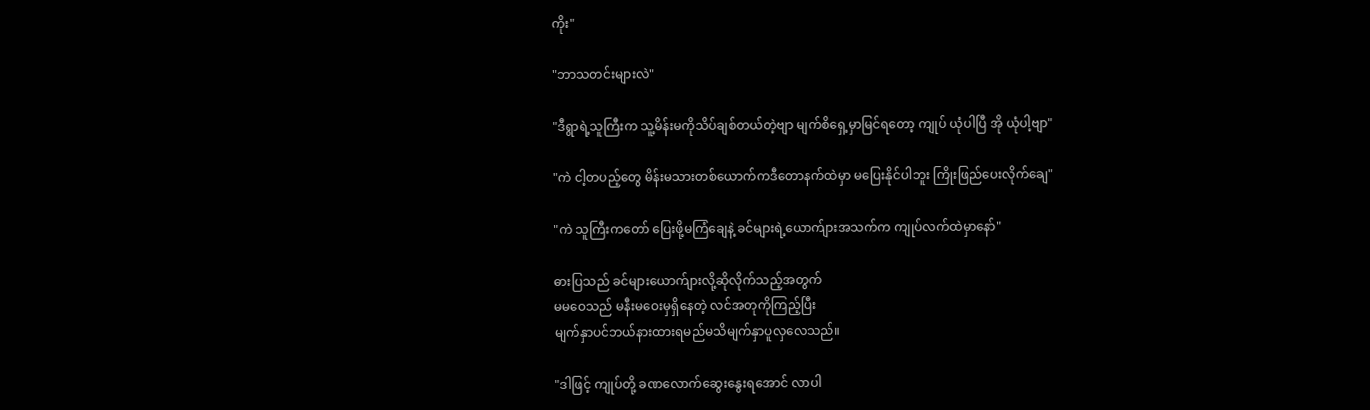ကိုး"

"ဘာသတင်းများလဲ"

"ဒီရွာရဲ့သူကြီးက သူ့မိန်းမကိုသိပ်ချစ်တယ်တဲ့ဗျာ မျက်စိရှေ့မှာမြင်ရတော့ ကျုပ် ယုံပါပြီ အို ယုံပါ့‌ဗျာ"

"ကဲ ငါ့တပည့်တွေ မိန်းမသားတစ်ယောက်ကဒီတောနက်ထဲမှာ မပြေးနိုင်ပါဘူး ကြိုးဖြည်ပေးလိုက်ချေ"

"ကဲ သူကြီးကတော် ပြေးဖို့မကြံချေနဲ့ ခင်များရဲ့ယောက်ျားအသက်က ကျုပ်လက်ထဲမှာနော်"

ဓားပြသည် ခင်များယောက်ျားလို့ဆိုလိုက်သည့်အတွက်
မမဝေသည် မနီးမဝေးမှရှိနေတဲ့ လင်အတုကိုကြည့်ပြီး
မျက်နှာပင်ဘယ်နားထားရမည်မသိမျက်နှာပူလှလေသည်။

"ဒါဖြင့် ကျုပ်တို့ ခဏလောက်ဆွေးနွေးရအောင် လာပါ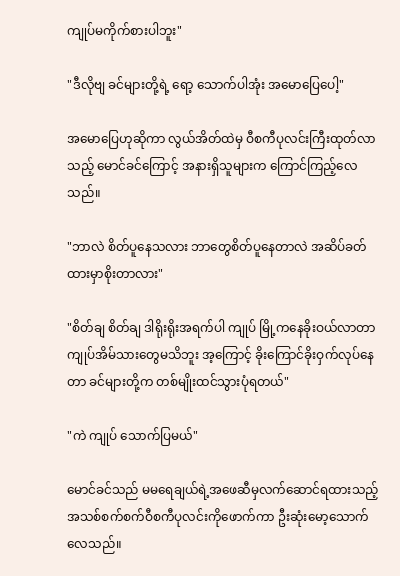ကျုပ်မကိုက်စားပါဘူး"

"ဒီလိုဗျ ခင်များတို့ရဲ့ ရော့ သောက်ပါအုံး အမောပြေပေါ့"

အမောပြေဟုဆိုကာ လွယ်အိတ်ထဲမှ ဝီစကီပုလင်းကြီးထုတ်လာသည့် မောင်ခင်ကြောင့် အနားရှိသူများက ကြောင်ကြည့်လေသည်။

"ဘာလဲ စိတ်ပူနေသလား ဘာတွေစိတ်ပူနေတာလဲ အဆိပ်ခတ်ထားမှာစိုးတာလား"

"စိတ်ချ စိတ်ချ ဒါရိုးရိုးအရက်ပါ ကျုပ် မြို့ကနေခိုးဝယ်လာတာ ကျုပ်အိမ်သားတွေမသိဘူး အ့ကြောင့် ခိုးကြောင်ခိုးဝှက်လုပ်နေတာ ခင်များတို့က တစ်မျိုးထင်သွားပုံရတယ်"

"ကဲ ကျုပ် သောက်ပြမယ်"

မောင်ခင်သည် မမရေချယ်ရဲ့အဖေဆီမှလက်ဆောင်ရထားသည့်အသစ်စက်စက်ဝီစကီပုလင်းကိုဖောက်ကာ ဦးဆုံးမော့သောက်လေသည်။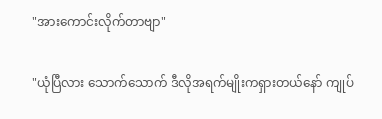"အားကောင်းလိုက်တာဗျာ"

"ယုံပြီလား သောက်သောက် ဒီလိုအရက်မျိုးကရှားတယ်နော် ကျုပ်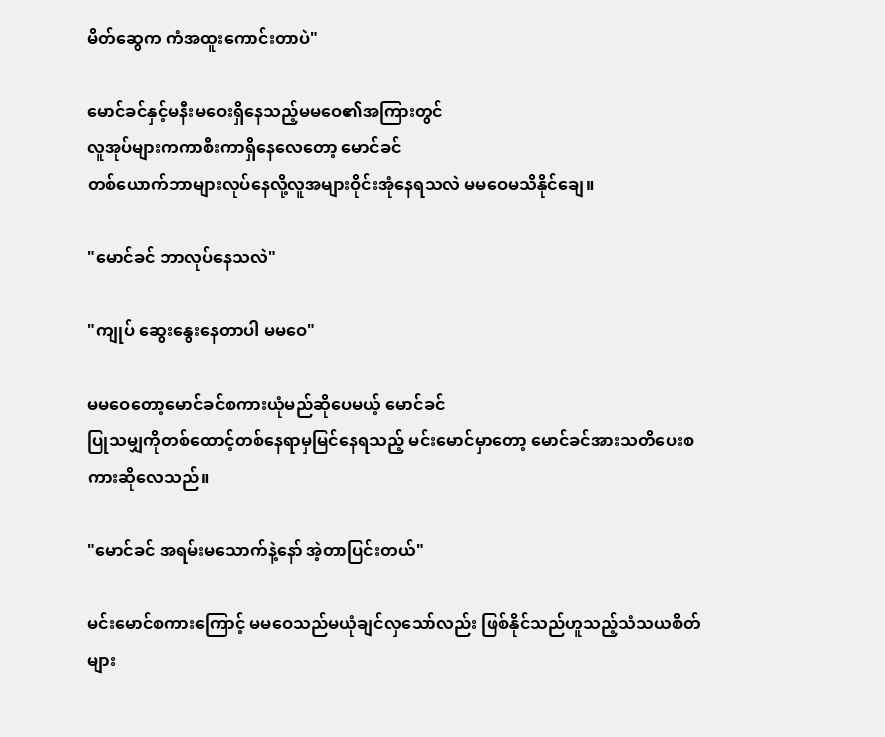မိတ်ဆွေက ကံအထူးကောင်းတာပဲ"

မောင်ခင်နှင့်မနီးမဝေးရှိနေသည့်မမဝေ၏အကြားတွင်
လူအုပ်များကကာစီးကာရှိနေလေတော့ မောင်ခင်
တစ်ယောက်ဘာများလုပ်နေလို့လူအများဝိုင်းအုံနေရသလဲ မမဝေမသိနိုင်ချေ။

"မောင်ခင် ဘာလုပ်နေသလဲ"

"ကျုပ် ဆွေးနွေးနေတာပါ မမဝေ"

မမဝေတော့မောင်ခင်စကားယုံမည်ဆိုပေမယ့် မောင်ခင်
ပြုသမျှကိုတစ်ထောင့်တစ်နေရာမှမြင်နေရသည့် မင်းမောင်မှာတော့ မောင်ခင်အားသတိပေးစကားဆိုလေသည်။

"မောင်ခင် အရမ်းမသောက်နဲ့နော် အဲ့တာပြင်းတယ်"

မင်းမောင်စကားကြောင့် မမဝေသည်မယုံချင်လှသော်လည်း ဖြစ်နိုင်သည်ဟူသည့်သံသယစိတ်များ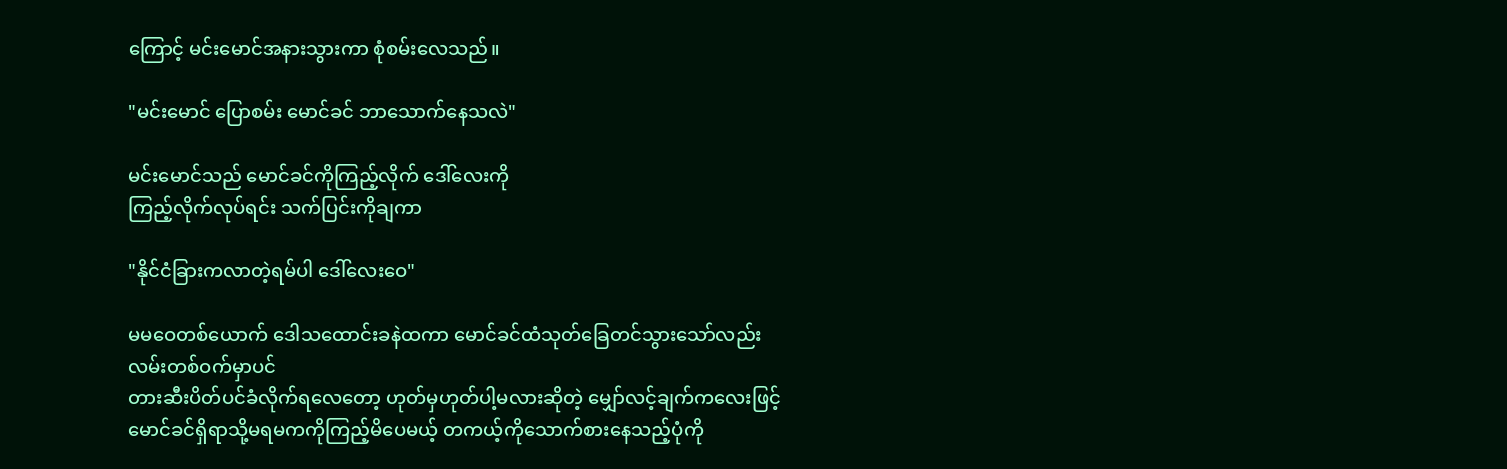ကြောင့် ‌မင်းမောင်အနားသွားကာ စုံစမ်းလေသည်။

"မင်းမောင် ပြောစမ်း မောင်ခင် ဘာသောက်နေသလဲ"

မင်းမောင်သည် မောင်ခင်ကိုကြည့်လိုက် ဒေါ်လေးကို
ကြည့်လိုက်လုပ်ရင်း သက်ပြင်းကိုချကာ

"နိုင်ငံခြားကလာတဲ့ရမ်ပါ ဒေါ်လေးဝေ"

မမဝေတစ်ယောက် ဒေါသထောင်းခနဲထကာ မောင်ခင်ထံသုတ်ခြေတင်သွားသော်လည်း လမ်းတစ်ဝက်မှာပင်
တားဆီးပိတ်ပင်ခံလိုက်ရလေတော့ ဟုတ်မှဟုတ်ပါ့မလားဆိုတဲ့ မျှော်လင့်ချက်ကလေးဖြင့်မောင်ခင်ရှိရာသို့မရမကကို‌ကြည့်မိ‌ပေမယ့် တကယ့်ကိုသောက်စားနေသည့်ပုံကို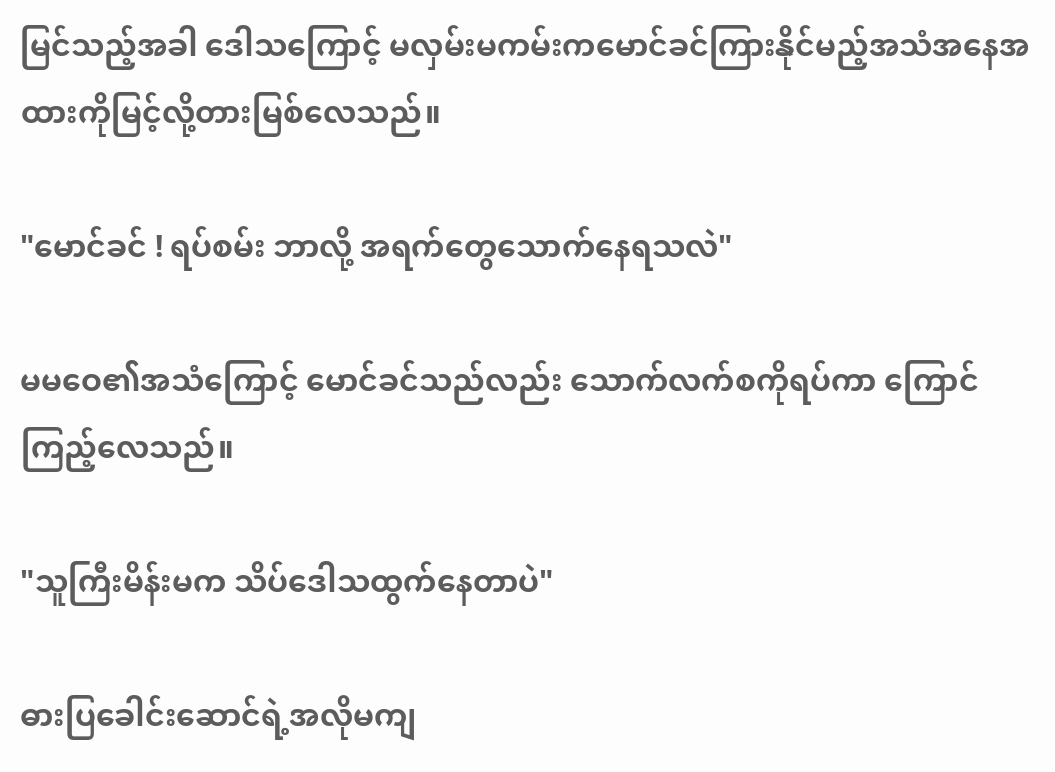မြင်သည့်အခါ ဒေါသကြောင့် မလှမ်းမကမ်းကမောင်ခင်ကြားနိုင်မည့်အသံအနေအထားကိုမြင့်လို့တားမြစ်လေသည်။

"မောင်ခင် ! ရပ်စမ်း ဘာလို့ အရက်တွေသောက်နေရသလဲ"

မမဝေ၏အသံကြောင့် မောင်ခင်သည်လည်း သောက်လက်စကိုရပ်ကာ ကြောင်ကြည့်လေသည်။

"သူကြီးမိန်းမက သိပ်ဒေါသထွက်နေတာပဲ"

ဓားပြခေါင်းဆောင်ရဲ့အလိုမကျ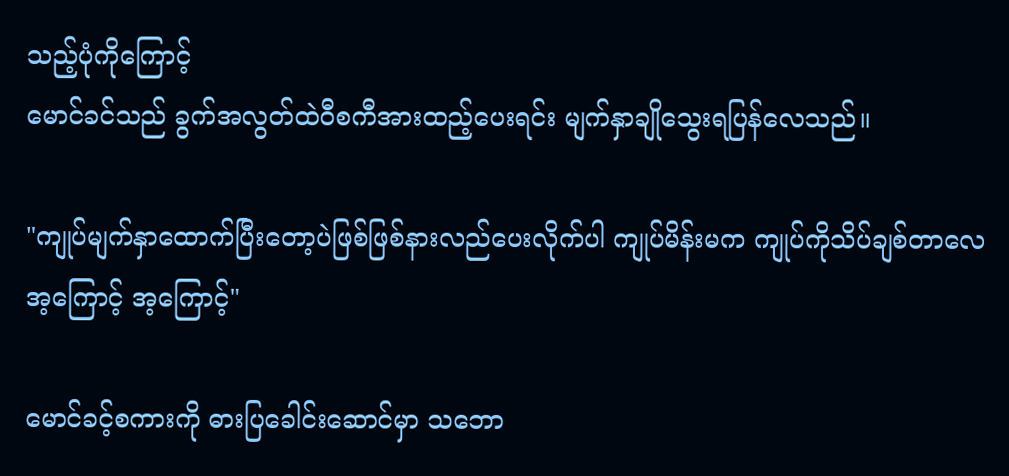သည့်ပုံကိုကြောင့်
မောင်ခင်သည် ခွက်အလွတ်ထဲဝီစကီအားထည့်ပေးရင်း မျက်နှာချိုသွေးရပြန်လေသည်။

"ကျုပ်မျက်နှာထောက်ပြီးတော့ပဲဖြစ်ဖြစ်နားလည်ပေးလိုက်ပါ ကျုပ်မိန်းမက ကျုပ်ကိုသိပ်ချစ်တာလေ
အ့ကြောင့် အ့ကြောင့်"

မောင်ခင့်စကားကို ဓားပြခေါင်းဆောင်မှာ သဘော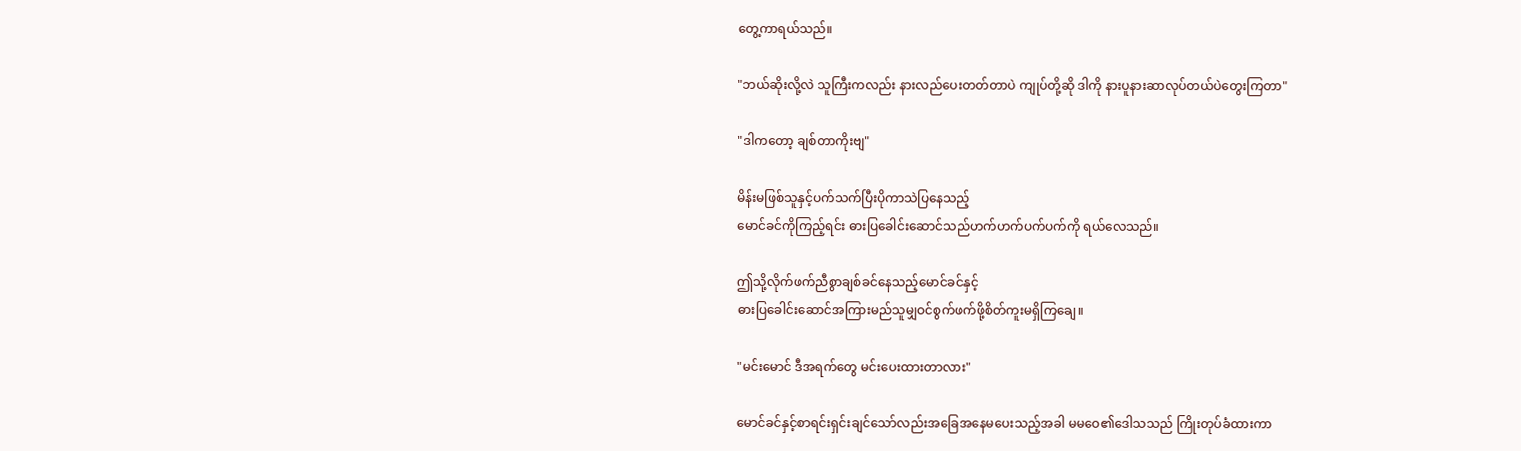တွေ့ကာရယ်သည်။

"ဘယ်ဆိုးလို့လဲ သူကြီးကလည်း နားလည်ပေးတတ်တာပဲ ကျုပ်တို့ဆို ဒါကို နားပူနားဆာလုပ်တယ်ပဲတွေးကြတာ"

"ဒါကတော့ ချစ်တာကိုးဗျ"

မိန်းမဖြစ်သူနှင့်ပက်သက်ပြီးပိုကာသဲပြနေသည့်
မောင်ခင်ကိုကြည့်ရင်း ဓားပြခေါင်းဆောင်သည်ဟက်ဟက်ပက်ပက်ကို ရယ်လေသည်။

ဤသို့လိုက်ဖက်ညီစွာချစ်ခင်နေသည့်မောင်ခင်နှင့်
ဓားပြခေါင်းဆောင်အကြားမည်သူမျှဝင်စွက်ဖက်ဖို့စိတ်ကူးမရှိကြချေ။

"မင်းမောင် ဒီအရက်တွေ မင်းပေးထားတာလား"

မောင်ခင်နှင့်စာရင်းရှင်းချင်သော်လည်းအခြေအနေမပေးသည့်အခါ မမဝေ၏ဒေါသသည် ကြိုးတုပ်ခံထားကာ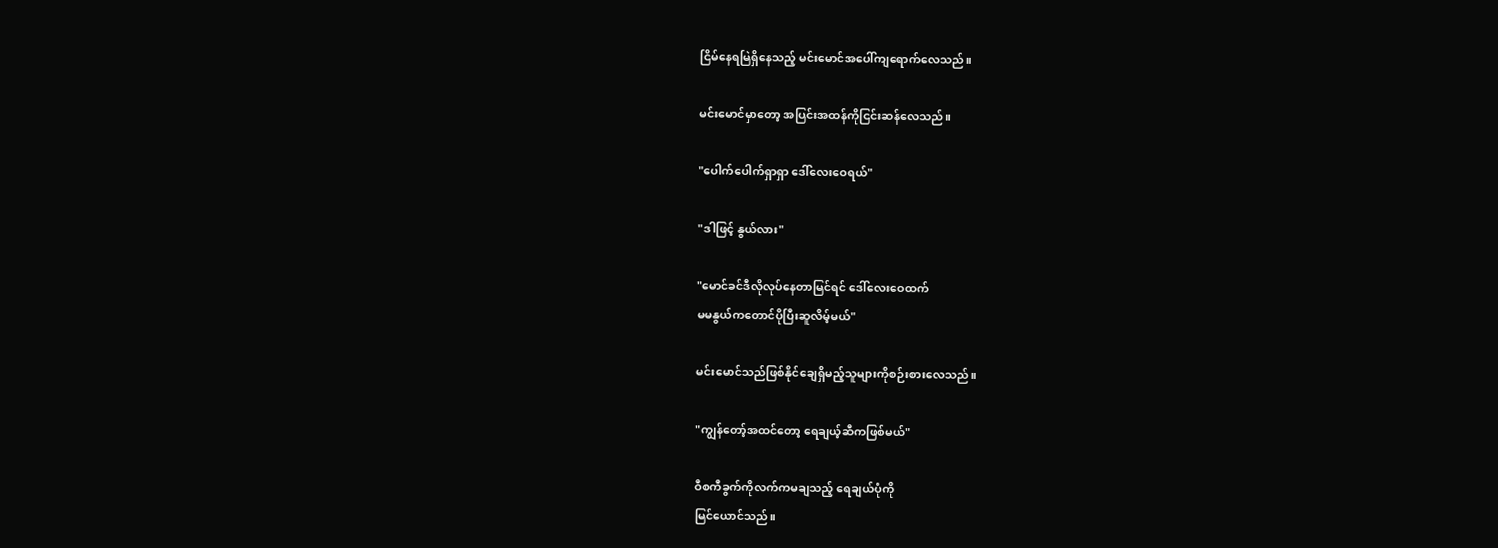ငြိမ်နေရမြဲရှိနေသည့် မင်းမောင်အပေါ်ကျရောက်လေသည်။

မင်းမောင်မှာတော့ အပြင်းအထန်ကိုငြင်းဆန်လေသည်။

"ပေါက်ပေါက်ရှာရှာ ဒေါ်လေးဝေရယ်"

"ဒါဖြင့် နွယ်လား"

"မောင်ခင်ဒီလိုလုပ်နေတာမြင်ရင် ဒေါ်လေးဝေထက်
မမနွယ်ကတောင်ပိုပြီးဆူလိမ့်မယ်"

မင်းမောင်သည်ဖြစ်နိုင်ချေရှိမည့်သူများကိုစဉ်းစားလေသည်။

"ကျွန်တော့်အထင်တော့ ရေချယ့်ဆီကဖြစ်မယ်"

ဝီစကီခွက်ကိုလက်ကမချသည့် ရေချယ်ပုံကို
မြင်ယောင်သည်။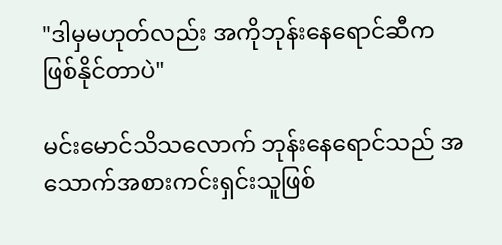"ဒါမှမဟုတ်လည်း အကိုဘုန်းနေရောင်ဆီကဖြစ်နိုင်တာပဲ"

မင်းမောင်သိသလောက် ဘုန်းနေရောင်သည် အသောက်အစားကင်းရှင်းသူဖြစ်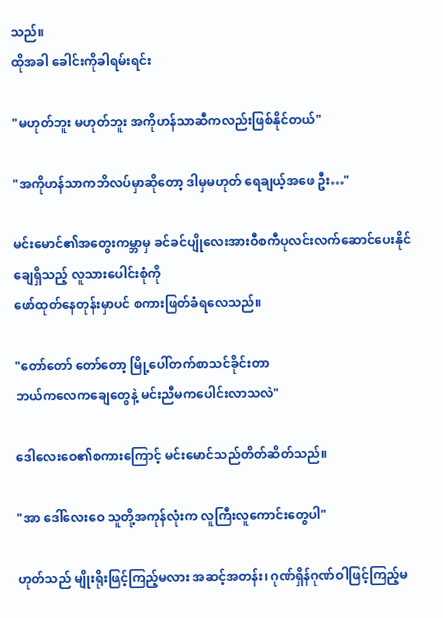သည်။
ထိုအခါ ခေါင်းကိုခါရမ်းရင်း

"မဟုတ်ဘူး မဟုတ်ဘူး အကိုဟန်သာဆီကလည်းဖြစ်နိုင်တယ်"

"အကိုဟန်သာကဘိလပ်မှာ‌ဆိုတော့ ဒါမှမဟုတ် ရေချယ့်အဖေ ဦး…"

မင်းမောင်၏အတွေးကမ္ဘာမှ ခင်ခင်ပျိုလေးအားဝီစကီပုလင်းလက်ဆောင်ပေးနိုင်ချေရှိသည့် လူသားပေါင်းစုံကို
ဖော်ထုတ်နေတုန်းမှာပင် စကားဖြတ်ခံရလေသည်။

"တော်တော် တော်တော့ မြို့ပေါ်တက်စာသင်ခိုင်းတာ
ဘယ်ကလေကချေတွေနဲ့ မင်းညီမကပေါင်းလာသလဲ"

ဒေါလေးဝေ၏စကားကြောင့် မင်းမောင်သည်တိတ်ဆိတ်သည်။

"အာ ဒေါ်လေးဝေ သူတို့အကုန်လုံးက လူကြီးလူကောင်းတွေပါ"

ဟုတ်သည် မျိုးရိုးဖြင့်ကြည့်မလား အဆင့်အတန်း၊ ဂုဏ်ရှိန်ဂုဏ်ဝါဖြင့်ကြည့်မ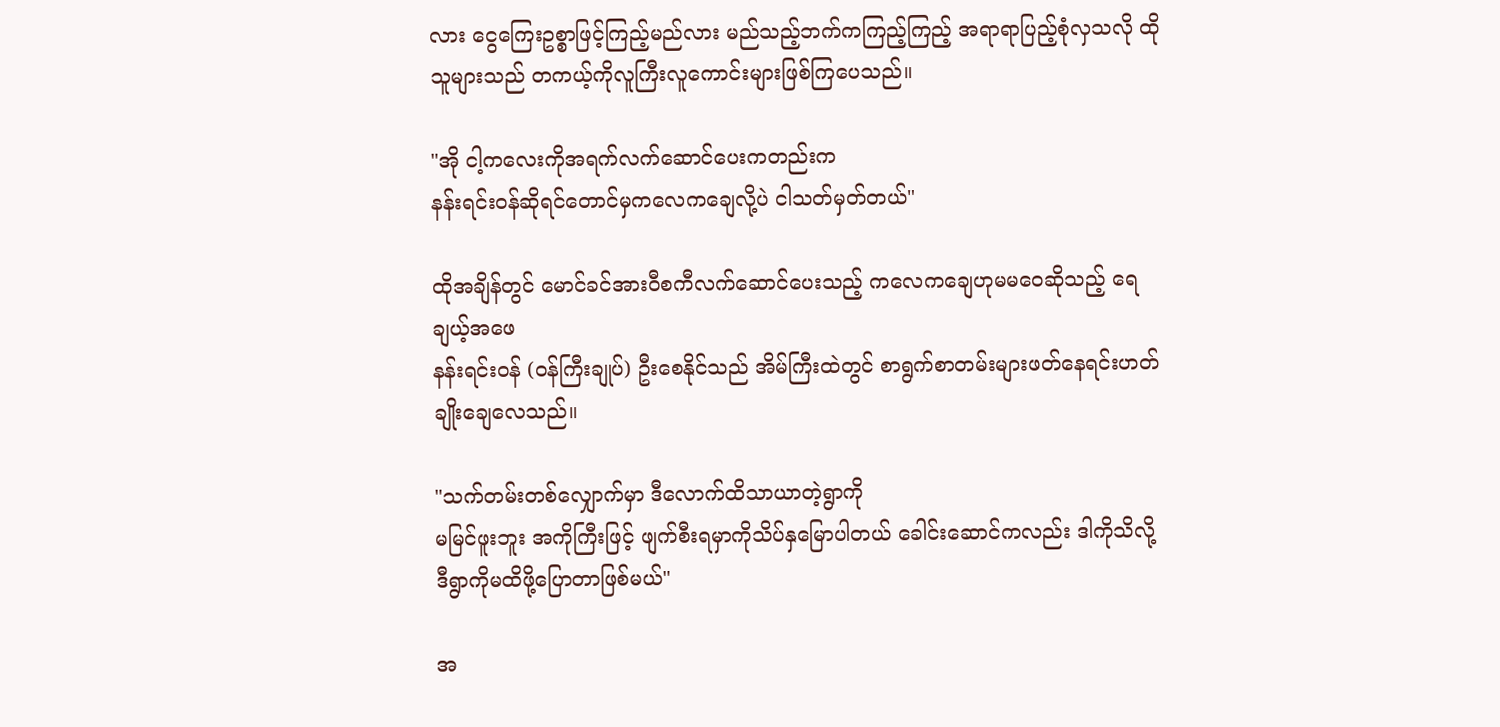လား ငွေကြေးဥစ္စာဖြင့်ကြည့်မည်လား မည်သည့်ဘက်ကကြည့်ကြည့် အရာရာပြည့်စုံလှသလို ထိုသူများသည် တကယ့်ကိုလူကြီးလူကောင်းများဖြစ်ကြပေသည်။

"အို ငါ့ကလေးကိုအရက်လက်ဆောင်ပေးကတည်းက
နန်းရင်းဝန်ဆိုရင်တောင်မှကလေကချေလို့ပဲ ငါသတ်မှတ်တယ်"

ထိုအချိန်တွင် မောင်ခင်အားဝီစကီလက်ဆောင်ပေးသည့် ‌ကလေကချေဟုမမဝေဆိုသည့် ရေချယ့်အဖေ
နန်းရင်းဝန် (ဝန်ကြီးချုပ်) ဦးစေနိုင်သည် အိမ်ကြီးထဲတွင် စာရွက်စာတမ်းများဖတ်နေရင်းဟတ်ချိုးချေလေသည်။

"သက်တမ်းတစ်လျှောက်မှာ ဒီလောက်ထိသာယာတဲ့ရွာကို
မမြင်ဖူးဘူး အကိုကြီးဖြင့် ဖျက်စီးရမှာကိုသိပ်နှမြောပါတယ် ခေါင်းဆောင်ကလည်း ဒါကိုသိလို့ ဒီရွာကိုမထိဖို့ပြောတာဖြစ်မယ်"

အ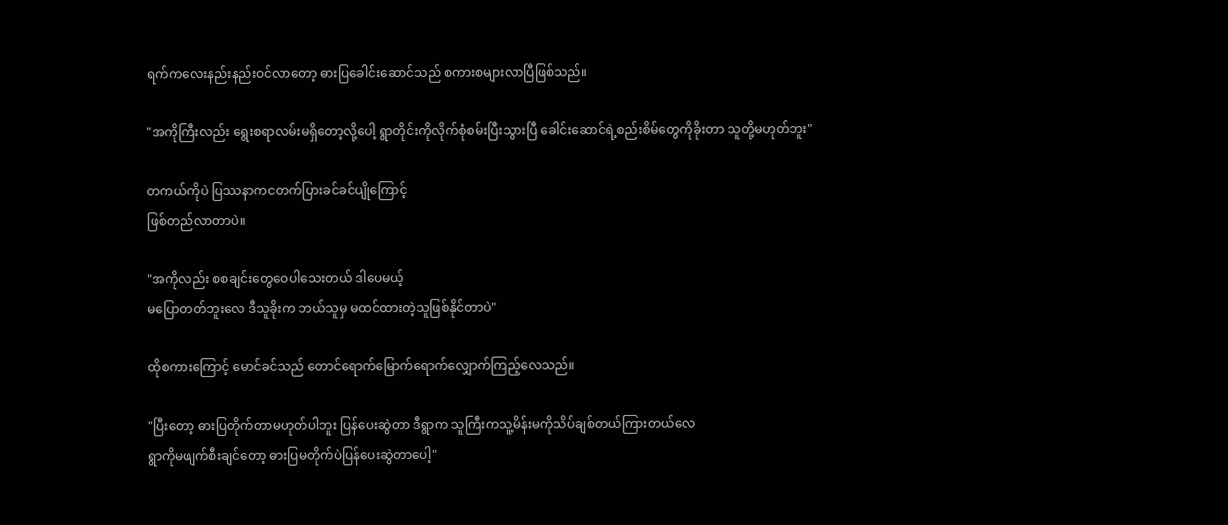ရက်ကလေးနည်းနည်းဝင်လာတော့ ဓားပြခေါင်းဆောင်သည် စကားစများလာပြီဖြစ်သည်။

"အကိုကြီးလည်း ရွေးစရာလမ်းမရှိတော့လို့ပေါ့ ရွာတိုင်းကိုလိုက်စုံစမ်းပြီးသွားပြီ ခေါင်းဆောင်ရဲ့စည်းစိမ်တွေကိုခိုးတာ သူတို့မဟုတ်ဘူး"

တကယ်ကိုပဲ ပြဿနာကငတက်ပြားခင်ခင်ပျိုကြောင့်
ဖြစ်တည်လာတာပဲ။

"အကိုလည်း စစချင်းတွေဝေပါသေးတယ် ဒါပေမယ့်
မပြောတတ်ဘူးလေ ဒီသူခိုးက ဘယ်သူမှ မထင်ထားတဲ့သူဖြစ်နိုင်တာပဲ"

ထိုစကားကြောင့် မောင်ခင်သည် တောင်ရောက်မြောက်ရောက်လျှောက်ကြည့်လေသည်။

"ပြီးတော့ ဓားပြတိုက်တာမဟုတ်ပါဘူး ပြန်ပေးဆွဲတာ ဒီရွာက သူကြီးကသူ့မိန်းမကိုသိပ်ချစ်တယ်ကြားတယ်လေ
ရွာကိုမဖျက်စီးချင်တော့ ဓားပြမတိုက်ပဲပြန်ပေးဆွဲတာပေါ့"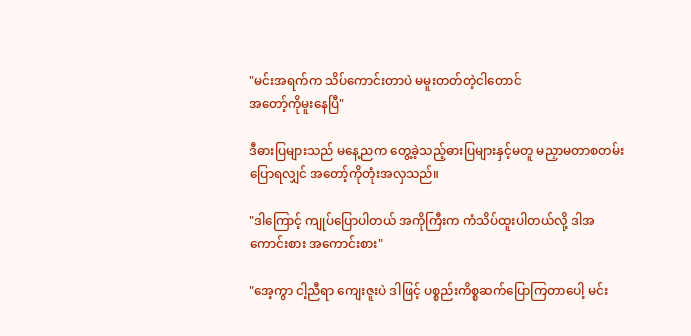"မင်းအရက်က သိပ်ကောင်းတာပဲ မမူးတတ်တဲ့ငါတောင်
အတော့်ကိုမူးနေပြီ"

ဒီဓားပြများသည် မနေ့ညက တွေ့ခဲ့သည့်ဓားပြများနှင့်မတူ မညှာမတာစတမ်းပြောရလျှင် အတော့်ကိုတုံးအလှသည်။

"ဒါကြောင့် ကျုပ်ပြောပါတယ် အကိုကြီးက ကံသိပ်ထူးပါတယ်လို့ ဒါအကောင်းစား အကောင်းစား"

"အေ့ကွာ ငါ့ညီရာ ကျေးဇူးပဲ ဒါဖြင့် ပစ္စည်းကိစ္စဆက်ပြောကြတာပေါ့ မင်း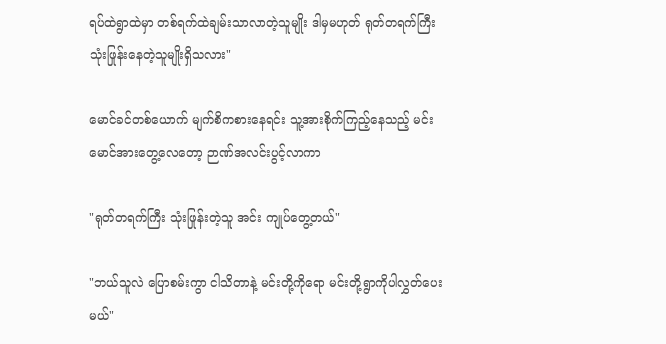ရပ်ထဲရွာထဲမှာ တစ်ရက်ထဲချမ်းသာလာတဲ့သူမျိုး ဒါမှမဟုတ် ရုတ်တရက်ကြီး သုံးဖြုန်းနေတဲ့သူမျိုးရှိသလား"

မောင်ခင်တစ်ယောက် မျက်စိကစားနေရင်း သူ့အားစိုက်ကြည့်နေသည့် မင်းမောင်အားတွေ့လေတော့ ဉာဏ်အလင်းပွင့်လာကာ

"ရုတ်တရက်ကြီး သုံးဖြုန်းတဲ့သူ အင်း ကျုပ်တွေ့တယ်"

"ဘယ်သူလဲ ပြောစမ်းကွာ ငါသိတာနဲ့ မင်းတို့ကိုရော မင်းတို့ရွာကိုပါလွှတ်ပေးမယ်"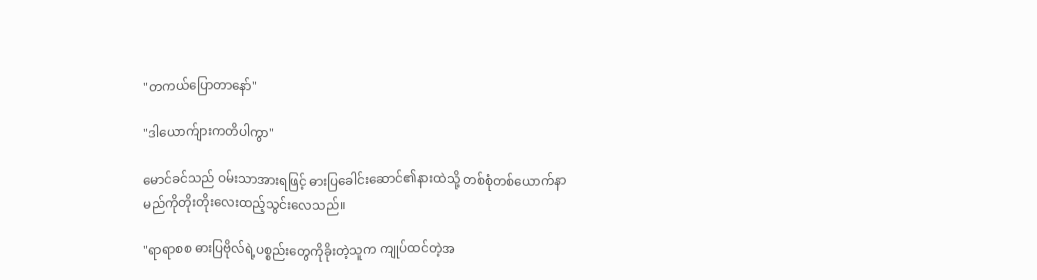"တကယ်ပြောတာနော်"

"ဒါယောက်ျားကတိပါကွာ"

မောင်ခင်သည် ဝမ်းသာအားရဖြင့် ဓားပြခေါင်းဆောင်၏နားထဲသို့ တစ်စုံတစ်ယောက်နာမည်ကိုတိုးတိုးလေးထည့်သွင်းလေသည်။

"ရာရာစစ ဓားပြဗိုလ်ရဲ့ပစ္စည်းတွေကိုခိုးတဲ့သူက ကျုပ်ထင်တဲ့အ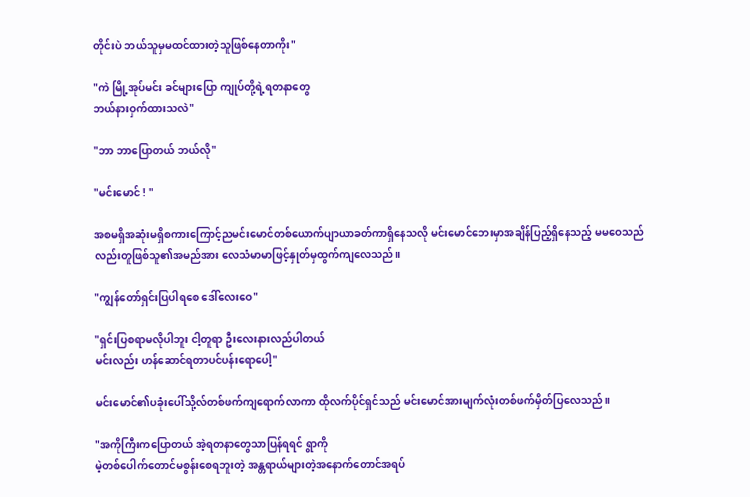တိုင်းပဲ ဘယ်သူမှမထင်ထားတဲ့သူဖြစ်နေတာကိုး"

"ကဲ မြို့အုပ်မင်း ခင်များပြော ကျုပ်တို့ရဲ့ရတနာတွေ
ဘယ်နားဝှက်ထားသလဲ"

"ဘာ ဘာပြောတယ် ဘယ်လို"

"မင်းမောင် ! "

အစမရှိအဆုံးမရှိစကားကြောင့်ညမင်းမောင်တစ်ယောက်ပျာယာခတ်ကာရှိနေသလို မင်းမောင်ဘေးမှာအချိန်ပြည့်ရှိနေသည့် မမဝေသည်လည်းတူဖြစ်သူ၏အမည်အား လေသံမာမာဖြင့်နှုတ်မှထွက်ကျလေသည်။

"ကျွန်တော်ရှင်းပြပါရစေ ဒေါ်လေးဝေ"

"ရှင်းပြစရာမလိုပါဘူး ငါ့တူရာ ဦးလေးနားလည်ပါတယ်
မင်းလည်း ဟန်ဆောင်ရတာပင်ပန်းရောပေါ့"

မင်းမောင်၏ပခုံးပေါ်သို့လ်တစ်ဖက်ကျရောက်လာကာ ထိုလက်ပိုင်ရှင်သည် ‌မင်းမောင်အားမျက်လုံးတစ်ဖက်မှိတ်ပြလေသည်။

"အကိုကြီးကပြောတယ် အဲ့ရတနာတွေသာပြန်ရရင် ရွာကို
မဲ့တစ်ပေါက်တောင်မစွန်းစေရဘူးတဲ့ အန္တရာယ်များတဲ့အနောက်တောင်အရပ်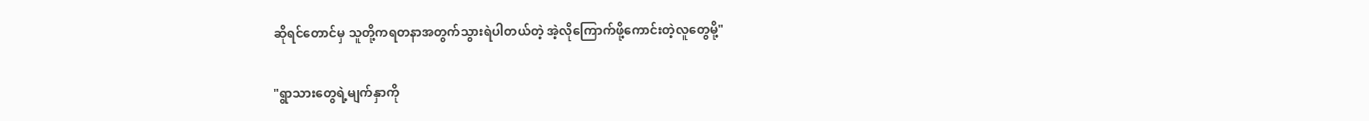ဆိုရင်တောင်မှ သူတို့ကရတနာအတွက်သွားရဲပါတယ်တဲ့ အဲ့လို‌ကြောက်ဖို့ကောင်းတဲ့လူတွေမို့"

"ရွာသားတွေရဲ့မျက်နှာကို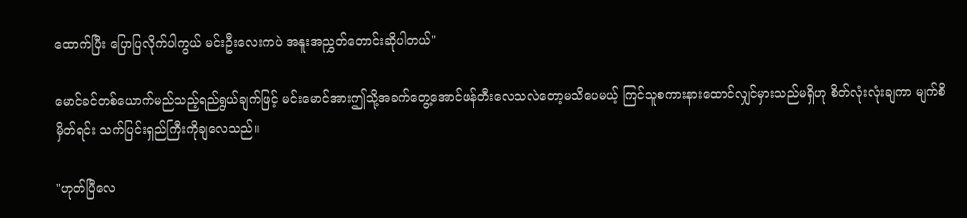ထောက်ပြီး ပြောပြလိုက်ပါကွယ် မင်းဦးလေးကပဲ အနူးအညွှတ်တောင်းဆိုပါတယ်"

မောင်ခင်တစ်ယောက်မည်သည့်ရည်ရွယ်ချက်ဖြင့် မင်းမောင်အားဤသို့အခက်တွေ့အောင်ဖန်တီးလေသလဲတော့မသိပေမယ့် ကြင်သူစကားနားထောင်လျှင်မှားသည်မရှိဟု စိတ်လုံးလုံးချကာ မျက်စိမှိတ်ရင်း သက်ပြင်းရှည်ကြီးကိုချလေသည်။

"ဟုတ်ပြီလေ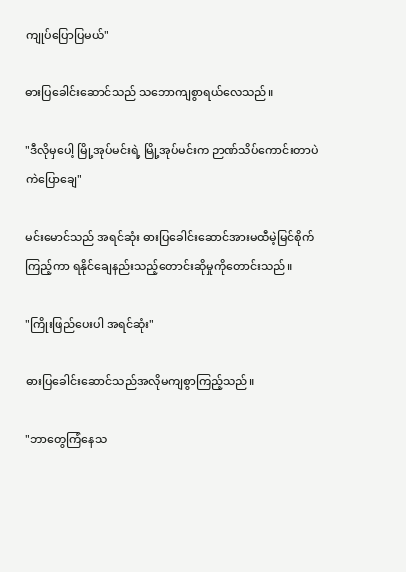ကျုပ်ပြောပြမယ်"

ဓားပြခေါင်းဆောင်သည် သဘောကျစွာရယ်လေသည်။

"ဒီလိုမှပေါ့ မြို့အုပ်မင်းရဲ့ မြို့အုပ်မင်းက ဉာဏ်သိပ်ကောင်းတာပဲ ကဲပြောချေ"

မင်းမောင်သည် အရင်ဆုံး ဓားပြခေါင်းဆောင်အားမထီမဲ့မြင်စိုက်ကြည့်ကာ ရနိုင်ချေနည်းသည့်တောင်း‌ဆိုမှုကိုတောင်းသည်။

"ကြိုးဖြည်ပေးပါ အရင်ဆုံး"

ဓားပြခေါင်းဆောင်သည်အလိုမကျစွာကြည့်သည်။

"ဘာတွေကြံနေသ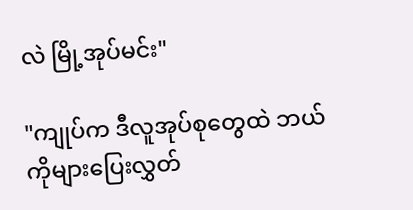လဲ မြို့အုပ်မင်း"

"ကျုပ်က ဒီလူအုပ်စုတွေထဲ ဘယ်ကိုများပြေးလွှတ်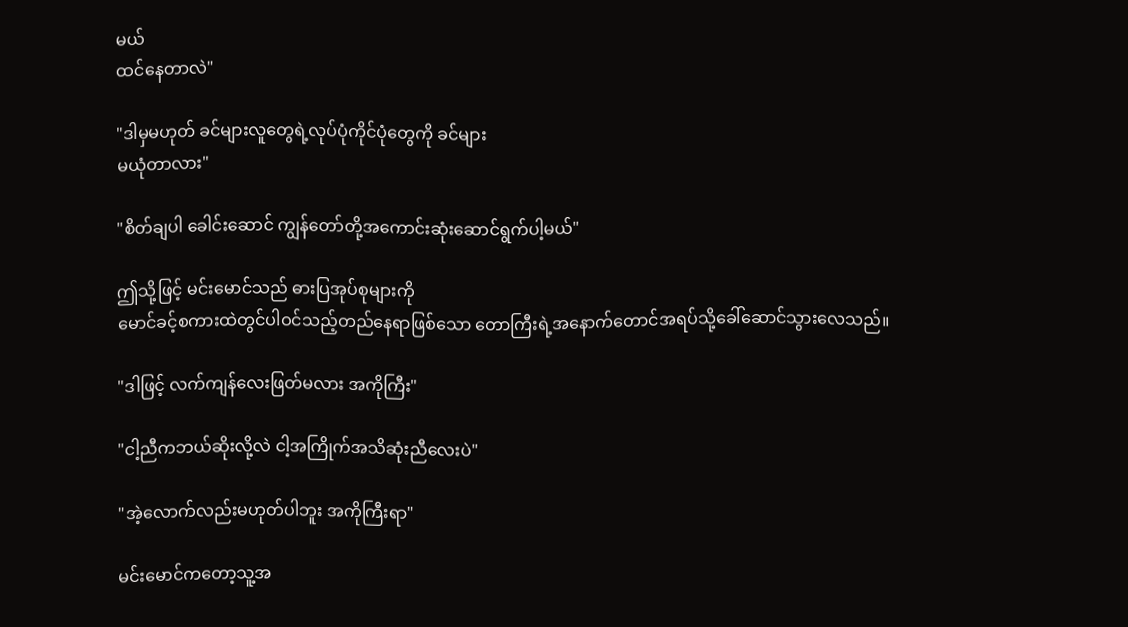မယ်
ထင်နေတာလဲ"

"ဒါမှမဟုတ် ခင်များလူတွေရဲ့လုပ်ပုံကိုင်ပုံတွေကို ခင်များ
မယုံတာလား"

"စိတ်ချပါ ခေါင်းဆောင် ကျွန်တော်တို့အကောင်းဆုံးဆောင်ရွက်ပါ့မယ်"

ဤသို့ဖြင့် မင်းမောင်သည် ဓားပြအုပ်စုများကို
မောင်ခင့်စကားထဲတွင်ပါဝင်သည့်တည်နေရာဖြစ်သော တောကြီးရဲ့အနောက်တောင်အရပ်သို့ခေါ်ဆောင်သွားလေသည်။

"ဒါဖြင့် လက်ကျန်လေးဖြတ်မလား အကိုကြီး"

"ငါ့ညီကဘယ်ဆိုးလို့လဲ ငါ့အကြိုက်အသိဆုံးညီလေးပဲ"

"အဲ့လောက်လည်းမဟုတ်ပါဘူး အကိုကြီးရာ"

မင်းမောင်က‌တော့သူ့အ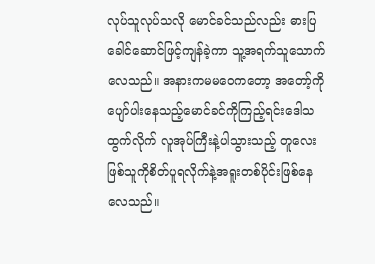လုပ်သူလုပ်သလို မောင်ခင်သည်လည်း ဓားပြခေါင်ဆောင်ဖြင့်ကျန်ခဲ့ကာ သူ့အရက်သူသောက်လေသည်။ အနားကမမဝေကတော့ အတော့်ကိုပျော်ပါးနေသည့်မောင်ခင်ကိုကြည့်ရင်းဒေါသထွက်လိုက် လူအုပ်ကြီးနဲ့ပါသွားသည့် တူလေးဖြစ်သူကိုစိတ်ပူရလိုက်နဲ့အရူးတစ်ပိုင်းဖြစ်နေလေသည်။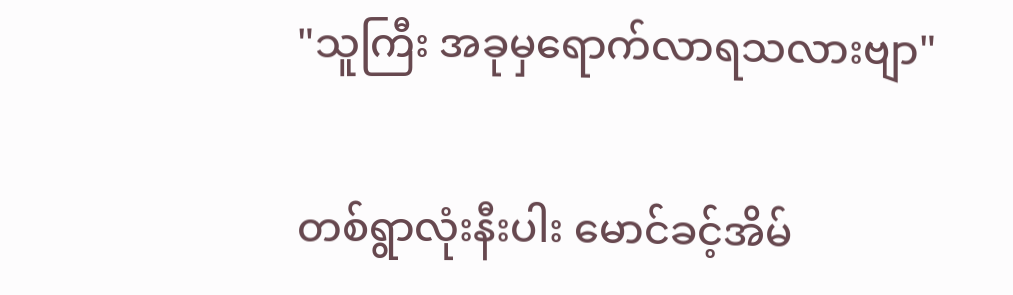"သူကြီး အခုမှရောက်လာရသလားဗျာ"

တစ်ရွာလုံးနီးပါး မောင်ခင့်အိမ်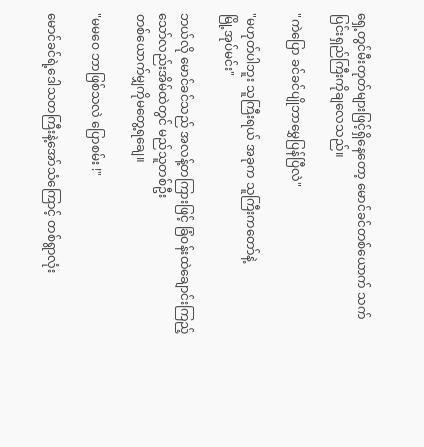ရှေ့တွင်မီးတုတ်များဖြင့်ရှိနေတော့ မောင်ခင်တစ်ယောက် သက်ပြင်းရှည်ကြီးကိုချလေသည်။

"ကဲပြော ခင်ခင်ပျိုဘာမွှေပြန်ပြီလဲ"

"မဟုတ်ပါဘူး သူကြီးရယ် အခုက သူကြီးကတော်နဲ့
မြို့အုပ်မင်း"

ဘယ်လို မောင်ခင်သည် အလန့်တကြားဖြင့် ခြံဝန်းထဲချောင်းကြည့်သော်လည်းအိမ်ထဲတွင် မည်သူတစ်ဦး
တစ်ယောက်မျှကိုမတွေ့ရချေ။

"မမဝေ ဘာဖြစ်သလဲ ပြောစမ်း !"

မောင်ခင်ရဲ့ဒေါသတကြီးနဲ့အော်သံကြောင့် တစ်ရွာလုံး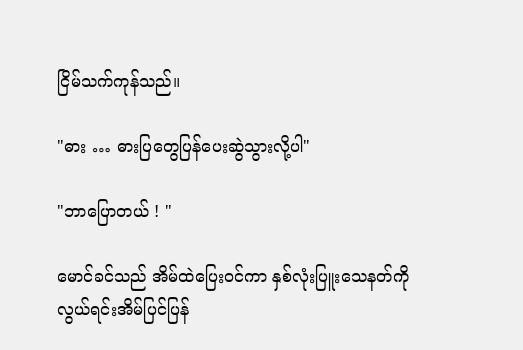ငြိမ်သက်ကုန်သည်။

"ဓား … ဓားပြတွေပြန်ပေးဆွဲသွားလို့ပါ"

"ဘာပြောတယ် ! "

မောင်ခင်သည် အိမ်ထဲပြေးဝင်ကာ နှစ်လုံးပြူးသေနတ်ကို
လွယ်ရင်းအိမ်ပြင်ပြန်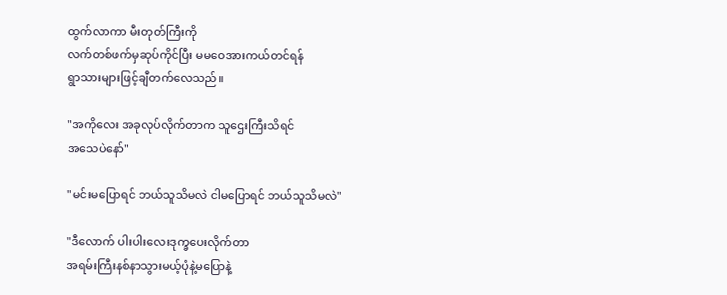ထွက်လာကာ မီးတုတ်ကြီးကို
လက်တစ်ဖက်မှဆုပ်ကိုင်ပြီး မမဝေအားကယ်တင်ရန်
ရွာသားများဖြင့်ချီတက်လေသည်။

"အကိုလေး အခုလုပ်လိုက်တာက သူဌေးကြီးသိရင်
အသေပဲနော်"

"မင်းမပြောရင် ဘယ်သူသိမလဲ ငါမပြောရင် ဘယ်သူသိမလဲ"

"ဒီလောက် ပါးပါးလေးဒုက္ခပေးလိုက်တာ
အရမ်းကြီးနစ်နာသွားမယ့်ပုံနဲ့မပြောနဲ့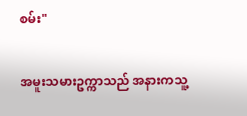စမ်း"

အမူးသမားဥက္ကာသည် အနားကသူ့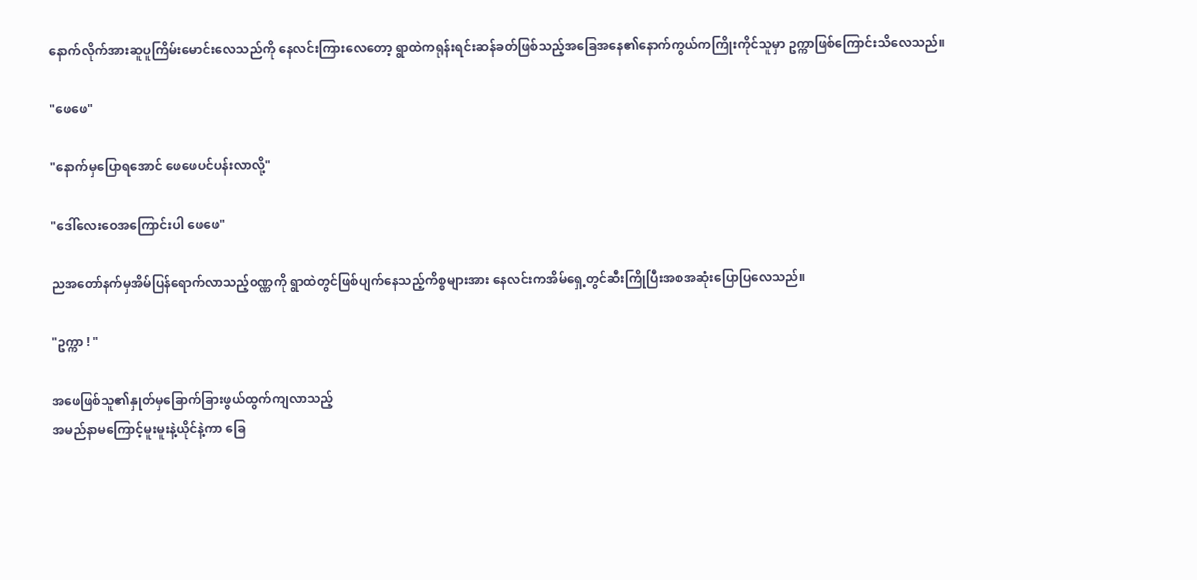နောက်လိုက်အားဆူပူကြိမ်းမောင်းလေသည်ကို နေလင်းကြားလေတော့ ရွာထဲကရုန်းရင်းဆန်ခတ်ဖြစ်သည့်အခြေအနေ၏နောက်ကွယ်ကကြိုးကိုင်သူမှာ ဥက္ကာဖြစ်ကြောင်းသိလေသည်။

"ဖေဖေ"

"နောက်မှပြောရအောင် ဖေဖေပင်ပန်းလာလို့"

"ဒေါ်လေးဝေအကြောင်းပါ ဖေဖေ"

ညအတော်နက်မှအိမ်ပြန်ရောက်လာသည့်၀ဏ္ဏကို ရွာထဲတွင်ဖြစ်ပျက်နေသည့်ကိစ္စများအား နေလင်းကအိမ်ရှေ့တွင်ဆီးကြိုပြီးအစအဆုံးပြောပြလေသည်။

"ဥက္ကာ ! "

အဖေဖြစ်သူ၏နှုတ်မှခြောက်ခြားဖွယ်ထွက်ကျလာသည့်
အမည်နာမကြောင့်မူးမူးနဲ့ယိုင်နဲ့ကာ ခြေ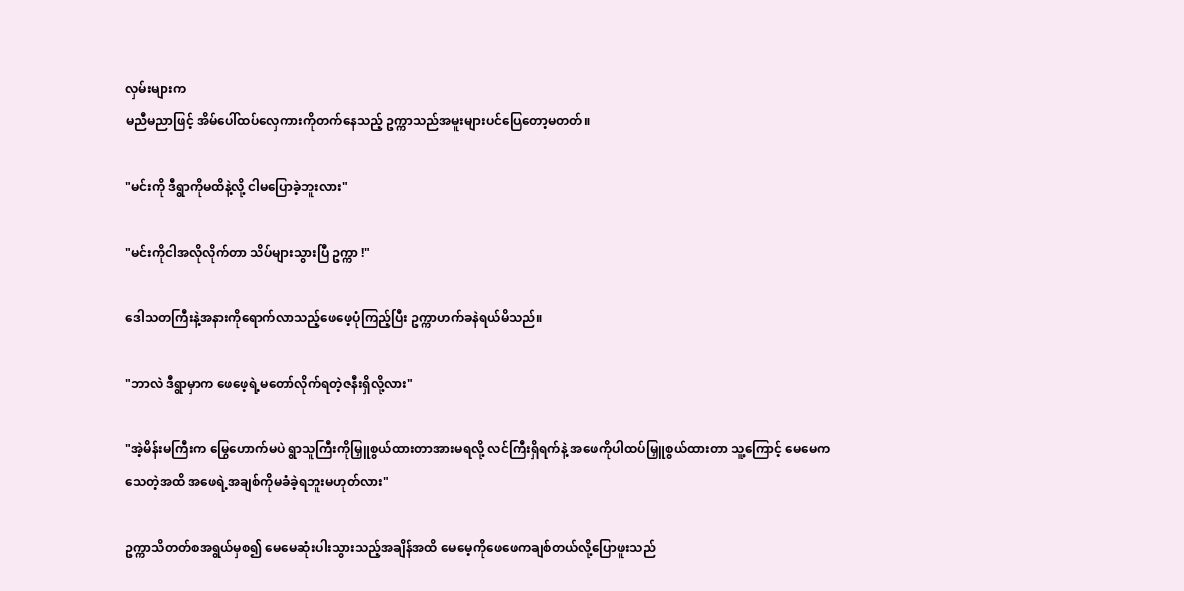လှမ်းများက
မညီမညာဖြင့် အိမ်ပေါ်ထပ်လှေကားကိုတက်နေသည့် ဥက္ကာသည်အမူးများပင်ပြေတော့မတတ်။

"မင်းကို ဒီရွာကိုမထိနဲ့လို့ ငါမပြောခဲ့ဘူးလား"

"မင်းကိုငါအလိုလိုက်တာ သိပ်များသွားပြီ ဥက္ကာ !"

ဒေါသတကြီးနဲ့အနားကိုရောက်လာသည့်ဖေဖေ့ပုံကြည့်ပြီး ဥက္ကာဟက်ခနဲရယ်မိသည်။

"ဘာလဲ ဒီရွာမှာက ဖေဖေ့ရဲ့မတော်လိုက်ရတဲ့ဇနီးရှိလို့လား"

"အဲ့မိန်းမကြီးက မြွေဟောက်မပဲ ရွာသူကြီးကိုမြှူစွယ်ထားတာအားမရလို့ လင်ကြီးရှိရက်နဲ့ အဖေကိုပါထပ်မြှူစွယ်ထားတာ သူ့ကြောင့် မေမေက သေတဲ့အထိ အဖေရဲ့အချစ်ကိုမခံခဲ့ရဘူးမဟုတ်လား"

ဥက္ကာသိတတ်စအရွယ်မှစ၍ မေမေဆုံးပါးသွားသည့်အချိန်အထိ မေမေ့ကိုဖေဖေကချစ်တယ်လို့ပြောဖူးသည်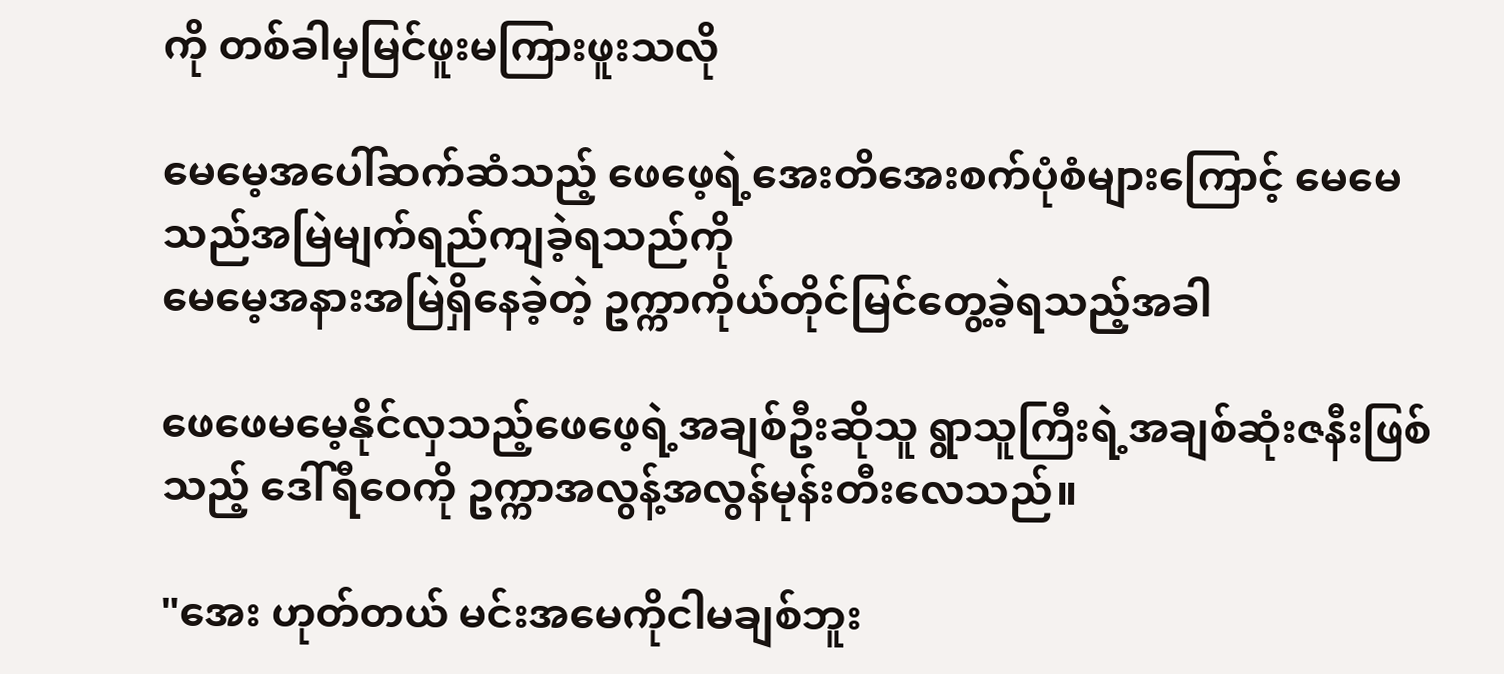ကို တစ်ခါမှမြင်ဖူးမကြားဖူးသလို

မေမေ့အပေါ်ဆက်ဆံသည့် ဖေဖေ့ရဲ့အေးတိအေးစက်ပုံစံများကြောင့် မေမေသည်အမြဲမျက်ရည်ကျခဲ့ရသည်ကို
မေမေ့အနားအမြဲရှိနေခဲ့တဲ့ ဥက္ကာကိုယ်တိုင်မြင်တွေ့ခဲ့ရသည့်အခါ

ဖေဖေမမေ့နိုင်လှသည့်ဖေဖေ့ရဲ့အချစ်ဦးဆိုသူ ရွာသူကြီးရဲ့အချစ်ဆုံးဇနီးဖြစ်သည့် ဒေါ်ရီဝေကို ဥက္ကာအလွန့်အလွန်မုန်းတီးလေသည်။

"အေး ဟုတ်တယ် မင်းအမေကိုငါမချစ်ဘူး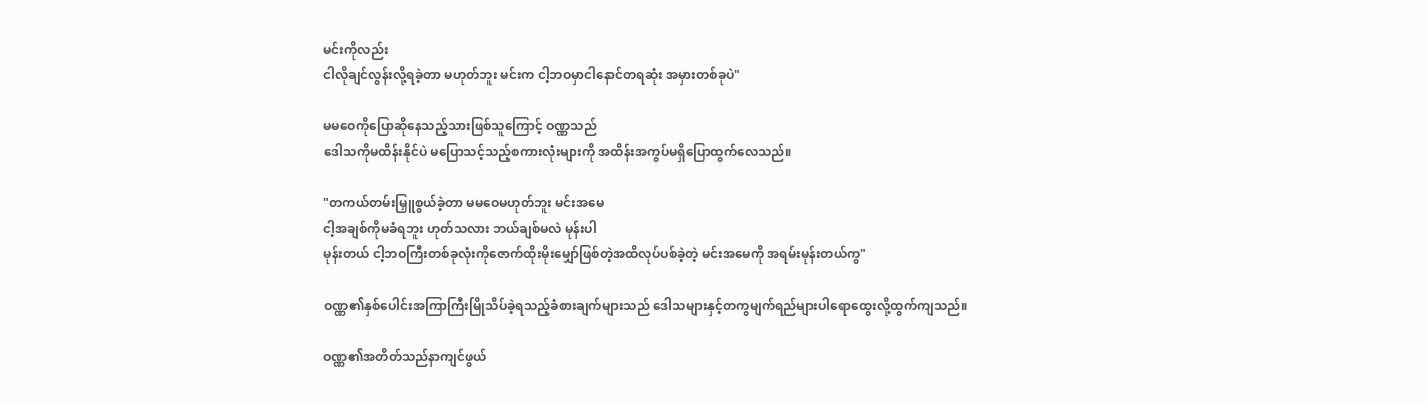မင်းကိုလည်း
ငါလိုချင်လွန်းလို့ရခဲ့တာ မဟုတ်ဘူး မင်းက ငါ့ဘဝမှာငါနောင်တရဆုံး အမှားတစ်ခုပဲ"

မမဝေကိုပြောဆိုနေသည့်သားဖြစ်သူကြောင့် ဝဏ္ဏသည်
ဒေါသကိုမထိန်းနိုင်ပဲ မပြောသင့်သည့်စကားလုံးများကို အထိန်းအကွပ်မရှိပြောထွက်လေသည်။

"တကယ်တမ်းမြှူစွယ်ခဲ့တာ မမဝေမဟုတ်ဘူး မင်းအမေ
ငါ့အချစ်ကိုမခံရဘူး ဟုတ်သလား ဘယ်ချစ်မလဲ မုန်းပါ
မုန်းတယ် ငါ့ဘဝကြီးတစ်ခုလုံးကိုဇောက်ထိုးမိုးမျှော်ဖြစ်တဲ့အထိလုပ်ပစ်ခဲ့တဲ့ မင်းအမေကို အရမ်းမုန်းတယ်ကွ"

ဝဏ္ဏ၏နှစ်ပေါင်းအကြာကြီးမြိုသိပ်ခဲ့ရသည့်ခံစားချက်များသည် ဒေါသများနှင့်တကွမျက်ရည်များပါရောထွေးလို့ထွက်ကျသည်။

ဝဏ္ဏ၏အတိတ်သည်နာကျင်ဖွယ်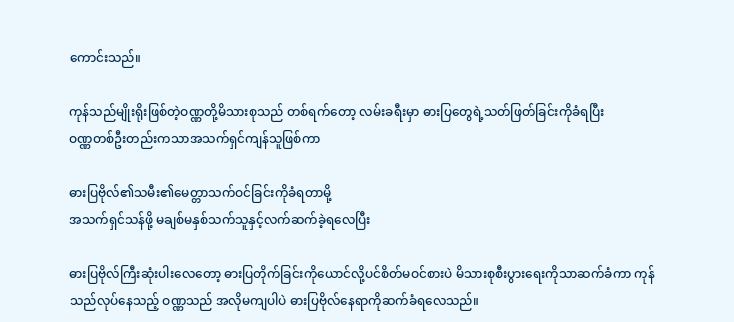ကောင်းသည်။

ကုန်သည်မျိုးရိုးဖြစ်တဲ့ဝဏ္ဏတို့မိသားစုသည် တစ်ရက်တော့ လမ်းခရီးမှာ ဓားပြတွေရဲ့သတ်ဖြတ်ခြင်းကိုခံရပြီး
ဝဏ္ဏတစ်ဦးတည်းကသာအသက်ရှင်ကျန်သူဖြစ်ကာ

ဓားပြဗိုလ်၏သမီး၏မေတ္တာသက်ဝင်ခြင်းကိုခံရတာမို့
အသက်ရှင်သန်ဖို့ မချစ်မနှစ်သက်သူနှင့်လက်ဆက်ခဲ့ရလေပြီး

ဓားပြဗိုလ်ကြီးဆုံးပါးလေတော့ ဓားပြတိုက်ခြင်းကိုယောင်လို့ပင်စိတ်မဝင်စားပဲ မိသားစုစီးပွားရေးကိုသာဆက်ခံကာ ကုန်သည်လုပ်နေသည့် ဝဏ္ဏသည် အလိုမကျပါပဲ ဓားပြဗိုလ်နေရာကိုဆက်ခံရလေသည်။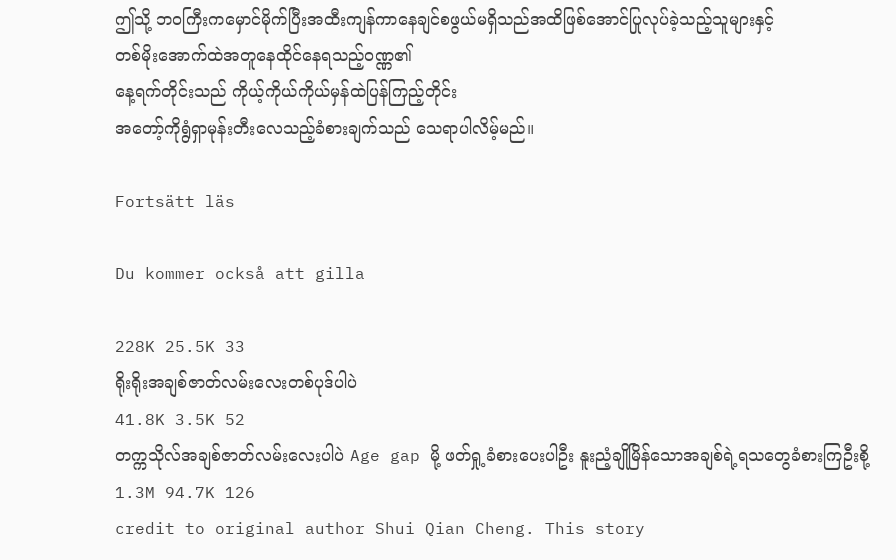ဤသို့ ဘဝကြီးကမှောင်မိုက်ပြီးအထီးကျန်ကာ‌နေချင်စဖွယ်မရှိသည်အထိဖြစ်အောင်ပြုလုပ်ခဲ့သည့်သူများနှင့်
တစ်မိုးအောက်ထဲအတူနေထိုင်နေရသည့်ဝဏ္ဏ၏
နေ့ရက်တိုင်းသည် ကိုယ့်ကိုယ်ကိုယ်မှန်ထဲပြန်ကြည့်တိုင်း
အတော့်ကိုရွံရှာမုန်းတီးလေသည့်ခံစားချက်သည် သေရာပါလိမ့်မည်။

Fortsätt läs

Du kommer också att gilla

228K 25.5K 33
ရိုးရိုးအချစ်ဇာတ်လမ်းလေးတစ်ပုဒ်ပါပဲ
41.8K 3.5K 52
တက္ကသိုလ်အချစ်ဇာတ်လမ်းလေးပါပဲ Age gap မို့ ဖတ်ရှု့ခံစားပေးပါဦး နူးညံ့ချိုမြိန်သောအချစ်ရဲ့ရသတွေခံစားကြဦးစို့
1.3M 94.7K 126
credit to original author Shui Qian Cheng. This story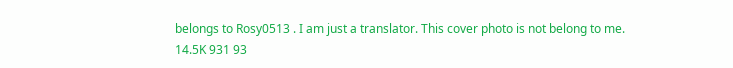belongs to Rosy0513 . I am just a translator. This cover photo is not belong to me.
14.5K 931 93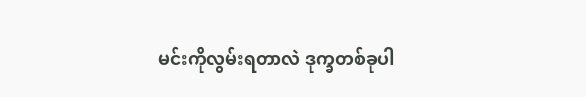မင်းကိုလွမ်းရတာလဲ ဒုက္ခတစ်ခုပါ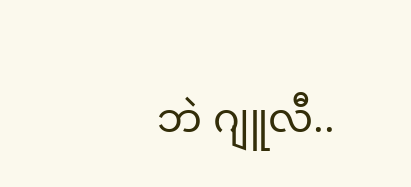ဘဲ ဂျူလီ..